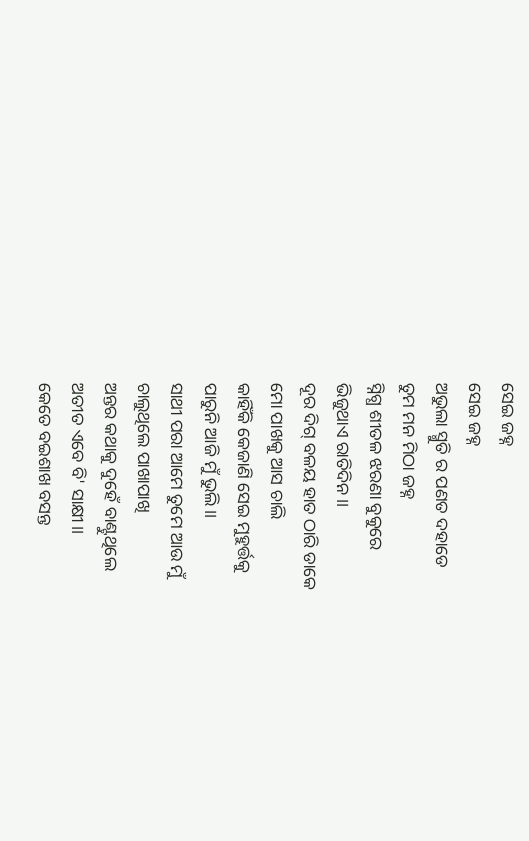ସେଇ ଜହ୍ନ
ସେଇ ଜହ୍ନ
ଅଭୁଲା ସ୍ମୁତି ର ପଣତ ଦହାଡେ
ତୁମ ମନ ମିଠା ଜହ୍ନ
ସ୍ନିଗ୍ଧ ଶୀତଳ ଝରଣା ବୁକୁରେ
ଭିଜୁଥାଏ ରାତିଦିନ।।
ଦୂର ଦିଗ୍ ବଳୟ ହାତ ଠାରି ଡାକେ
ମୋ ପାଖକୁ ଆସ ଚାଲି
କାହିଁକି କେଜାଣି ସେଇ ମୁହୁର୍ତ୍ତକୁ
ପାରୁନି ଆଜି ମୁଁ ଭୁଲି।।
ସାଥୀ ପରା ଆମେ ତୁମେ ଆଉ ମୁଁ
ଚାଲୁଥିଲେ ପାଖାପାଖି
ଅନ୍ତର କଥାକୁ ଦୁହେଁ ବାଣ୍ଟୁଥିଲେ
ଅତୀତ ଏବେ ବି' ସାକ୍ଷୀ।।
କେତେ ବଇଶାଖ ବସନ୍ତ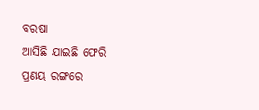ବରଷା
ଆସିଛି ଯାଇଛି ଫେରି
ପ୍ରଣୟ ରଙ୍ଗରେ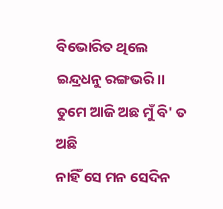ବିଭୋରିତ ଥିଲେ
ଇନ୍ଦ୍ରଧନୁ ରଙ୍ଗଭରି।।
ତୁମେ ଆଜି ଅଛ ମୁଁ ବି' ତ ଅଛି
ନାହିଁ ସେ ମନ ସେଦିନ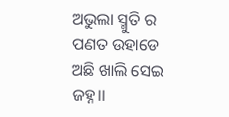ଅଭୁଲା ସ୍ମୁତି ର ପଣତ ଉହାଡେ
ଅଛି ଖାଲି ସେଇ ଜହ୍ନ।।